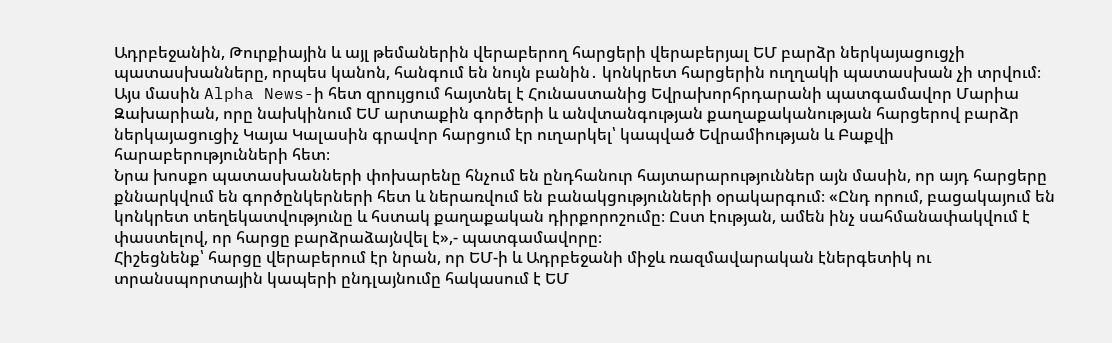Ադրբեջանին, Թուրքիային և այլ թեմաներին վերաբերող հարցերի վերաբերյալ ԵՄ բարձր ներկայացուցչի պատասխանները, որպես կանոն, հանգում են նույն բանին․ կոնկրետ հարցերին ուղղակի պատասխան չի տրվում։ Այս մասին Alpha News-ի հետ զրույցում հայտնել է Հունաստանից Եվրախորհրդարանի պատգամավոր Մարիա Զախարիան, որը նախկինում ԵՄ արտաքին գործերի և անվտանգության քաղաքականության հարցերով բարձր ներկայացուցիչ Կայա Կալասին գրավոր հարցում էր ուղարկել՝ կապված Եվրամիության և Բաքվի հարաբերությունների հետ։
Նրա խոսքո պատասխանների փոխարենը հնչում են ընդհանուր հայտարարություններ այն մասին, որ այդ հարցերը քննարկվում են գործընկերների հետ և ներառվում են բանակցությունների օրակարգում։ «Ընդ որում, բացակայում են կոնկրետ տեղեկատվությունը և հստակ քաղաքական դիրքորոշումը։ Ըստ էության, ամեն ինչ սահմանափակվում է փաստելով, որ հարցը բարձրաձայնվել է»,- պատգամավորը։
Հիշեցնենք՝ հարցը վերաբերում էր նրան, որ ԵՄ-ի և Ադրբեջանի միջև ռազմավարական էներգետիկ ու տրանսպորտային կապերի ընդլայնումը հակասում է ԵՄ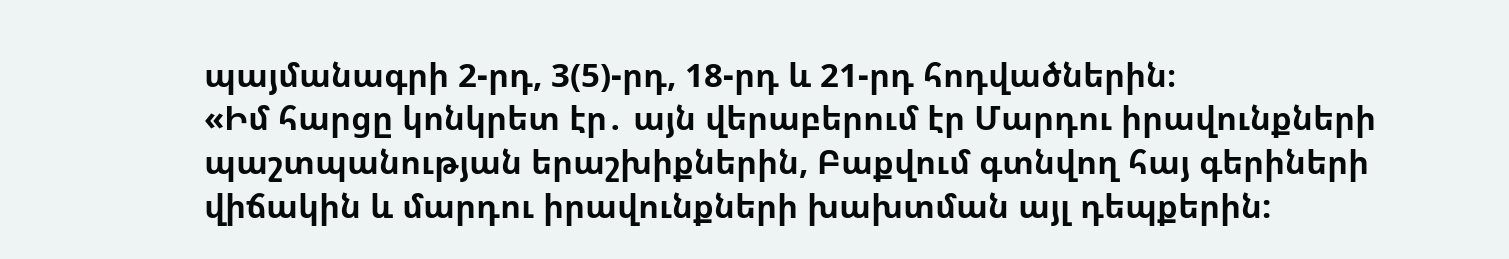պայմանագրի 2-րդ, 3(5)-րդ, 18-րդ և 21-րդ հոդվածներին։
«Իմ հարցը կոնկրետ էր․ այն վերաբերում էր Մարդու իրավունքների պաշտպանության երաշխիքներին, Բաքվում գտնվող հայ գերիների վիճակին և մարդու իրավունքների խախտման այլ դեպքերին: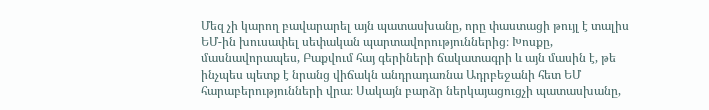Մեզ չի կարող բավարարել այն պատասխանը, որը փաստացի թույլ է տալիս ԵՄ-ին խուսափել սեփական պարտավորություններից։ Խոսքը, մասնավորապես, Բաքվում հայ գերիների ճակատագրի և այն մասին է, թե ինչպես պետք է նրանց վիճակն անդրադառնա Ադրբեջանի հետ ԵՄ հարաբերությունների վրա։ Սակայն բարձր ներկայացուցչի պատասխանը,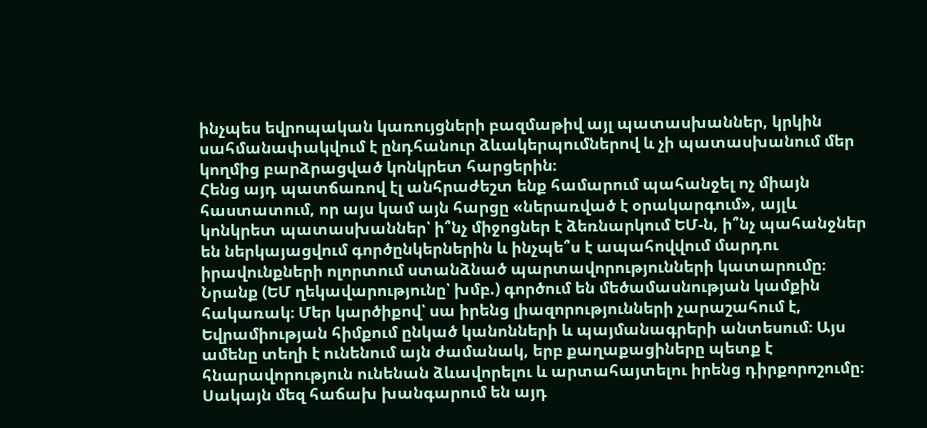ինչպես եվրոպական կառույցների բազմաթիվ այլ պատասխաններ, կրկին սահմանափակվում է ընդհանուր ձևակերպումներով և չի պատասխանում մեր կողմից բարձրացված կոնկրետ հարցերին։
Հենց այդ պատճառով էլ անհրաժեշտ ենք համարում պահանջել ոչ միայն հաստատում, որ այս կամ այն հարցը «ներառված է օրակարգում», այլև կոնկրետ պատասխաններ՝ ի՞նչ միջոցներ է ձեռնարկում ԵՄ-ն, ի՞նչ պահանջներ են ներկայացվում գործընկերներին և ինչպե՞ս է ապահովվում մարդու իրավունքների ոլորտում ստանձնած պարտավորությունների կատարումը։
Նրանք (ԵՄ ղեկավարությունը՝ խմբ.) գործում են մեծամասնության կամքին հակառակ։ Մեր կարծիքով՝ սա իրենց լիազորությունների չարաշահում է, Եվրամիության հիմքում ընկած կանոնների և պայմանագրերի անտեսում։ Այս ամենը տեղի է ունենում այն ժամանակ, երբ քաղաքացիները պետք է հնարավորություն ունենան ձևավորելու և արտահայտելու իրենց դիրքորոշումը։ Սակայն մեզ հաճախ խանգարում են այդ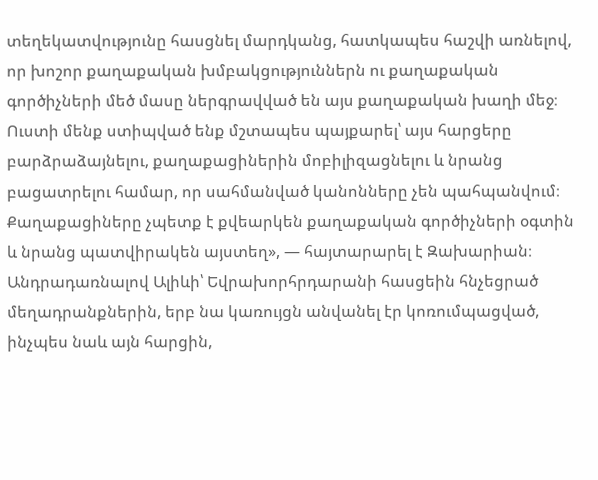տեղեկատվությունը հասցնել մարդկանց, հատկապես հաշվի առնելով, որ խոշոր քաղաքական խմբակցություններն ու քաղաքական գործիչների մեծ մասը ներգրավված են այս քաղաքական խաղի մեջ։
Ուստի մենք ստիպված ենք մշտապես պայքարել՝ այս հարցերը բարձրաձայնելու, քաղաքացիներին մոբիլիզացնելու և նրանց բացատրելու համար, որ սահմանված կանոնները չեն պահպանվում։ Քաղաքացիները չպետք է քվեարկեն քաղաքական գործիչների օգտին և նրանց պատվիրակեն այստեղ», — հայտարարել է Զախարիան։
Անդրադառնալով Ալիևի՝ Եվրախորհրդարանի հասցեին հնչեցրած մեղադրանքներին, երբ նա կառույցն անվանել էր կոռումպացված, ինչպես նաև այն հարցին,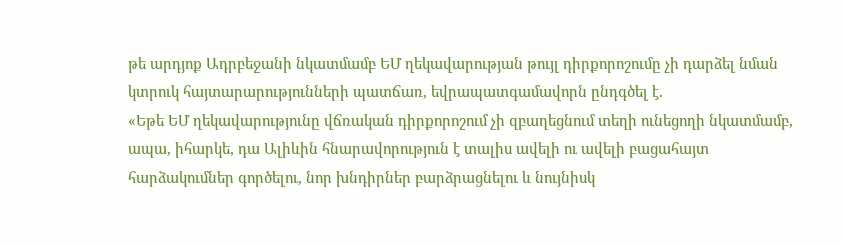թե արդյոք Ադրբեջանի նկատմամբ ԵՄ ղեկավարության թույլ դիրքորոշումը չի դարձել նման կտրուկ հայտարարությունների պատճառ, եվրապատգամավորն ընդգծել է․
«Եթե ԵՄ ղեկավարությունը վճռական դիրքորոշում չի զբաղեցնում տեղի ունեցողի նկատմամբ, ապա, իհարկե, դա Ալիևին հնարավորություն է տալիս ավելի ու ավելի բացահայտ հարձակումներ գործելու, նոր խնդիրներ բարձրացնելու և նույնիսկ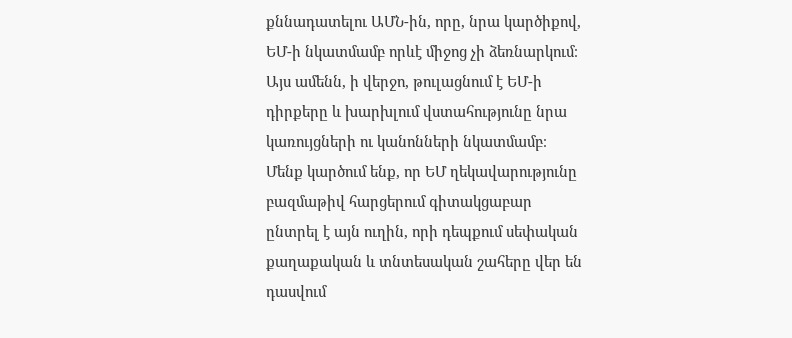քննադատելու ԱՄՆ-ին, որը, նրա կարծիքով, ԵՄ-ի նկատմամբ որևէ միջոց չի ձեռնարկում։ Այս ամենն, ի վերջո, թուլացնում է ԵՄ-ի դիրքերը և խարխլում վստահությունը նրա կառույցների ու կանոնների նկատմամբ։
Մենք կարծում ենք, որ ԵՄ ղեկավարությունը բազմաթիվ հարցերում գիտակցաբար ընտրել է այն ուղին, որի դեպքում սեփական քաղաքական և տնտեսական շահերը վեր են դասվում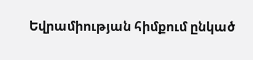Եվրամիության հիմքում ընկած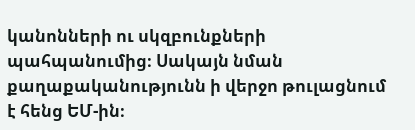կանոնների ու սկզբունքների պահպանումից։ Սակայն նման քաղաքականությունն ի վերջո թուլացնում է հենց ԵՄ-ին։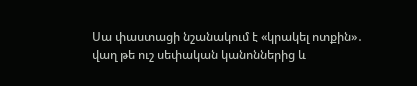Սա փաստացի նշանակում է «կրակել ոտքին»․ վաղ թե ուշ սեփական կանոններից և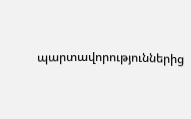պարտավորություններից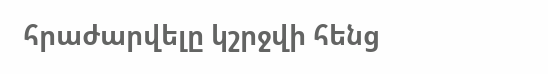հրաժարվելը կշրջվի հենց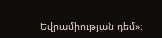Եվրամիության դեմ»։